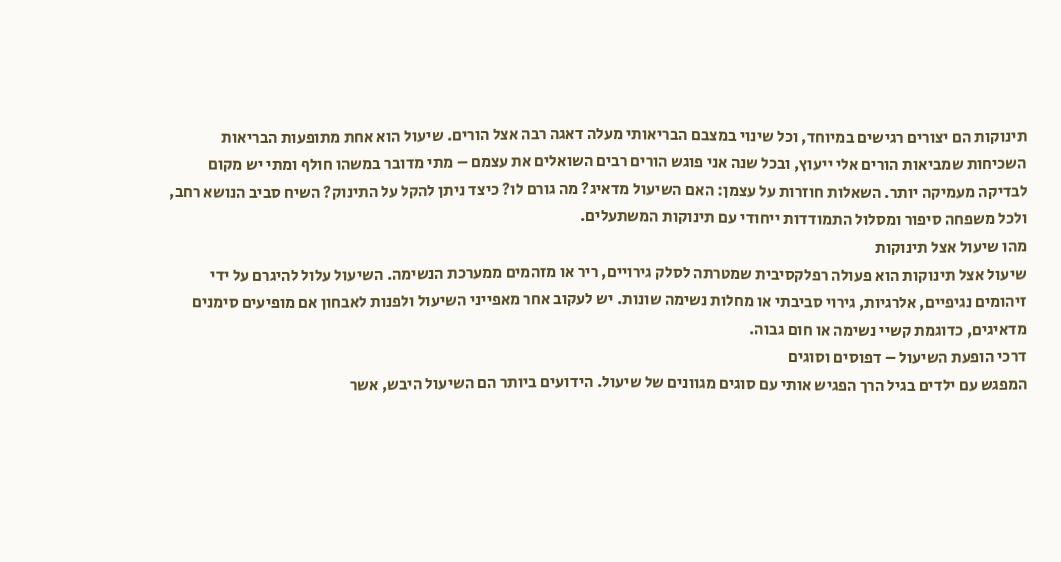תינוקות הם יצורים רגישים במיוחד, וכל שינוי במצבם הבריאותי מעלה דאגה רבה אצל הורים. שיעול הוא אחת מתופעות הבריאות השכיחות שמביאות הורים אלי ייעוץ, ובכל שנה אני פוגש הורים רבים השואלים את עצמם – מתי מדובר במשהו חולף ומתי יש מקום לבדיקה מעמיקה יותר. השאלות חוזרות על עצמן: האם השיעול מדאיג? מה גורם לו? כיצד ניתן להקל על התינוק? השיח סביב הנושא רחב, ולכל משפחה סיפור ומסלול התמודדות ייחודי עם תינוקות המשתעלים.
מהו שיעול אצל תינוקות
שיעול אצל תינוקות הוא פעולה רפלקסיבית שמטרתה לסלק גירויים, ריר או מזהמים ממערכת הנשימה. השיעול עלול להיגרם על ידי זיהומים נגיפיים, אלרגיות, גירוי סביבתי או מחלות נשימה שונות. יש לעקוב אחר מאפייני השיעול ולפנות לאבחון אם מופיעים סימנים מדאיגים, כדוגמת קשיי נשימה או חום גבוה.
דרכי הופעת השיעול – דפוסים וסוגים
המפגש עם ילדים בגיל הרך הפגיש אותי עם סוגים מגוונים של שיעול. הידועים ביותר הם השיעול היבש, אשר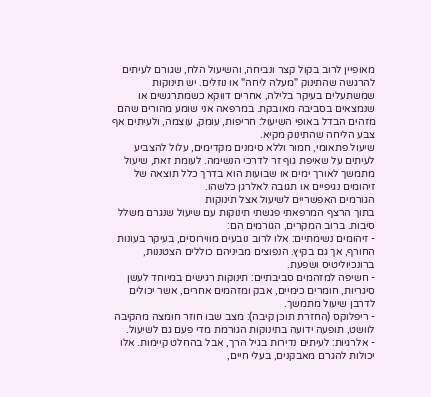מאופיין לרוב בקול קצר ונביחה, והשיעול הלח, שגורם לעיתים להרגשה שהתינוק "מעלה ליחה" או נוזלים. יש תינוקות שמשתעלים בעיקר בלילה, אחרים דווקא כשמתרגשים או שנמצאים בסביבה מאובקת. במרפאה אני שומע מהורים שהם מזהים הבדל באופי השיעול: חריפות, עומק, עוצמה, ולעיתים אף צבע הליחה שהתינוק מקיא.
שיעול פתאומי, חמור וללא סימנים מקדימים, עלול להצביע לעיתים על שאיפת גוף זר לדרכי הנשימה. לעומת זאת, שיעול מתמשך לאורך ימים או שבועות הוא בדרך כלל תוצאה של זיהומים נגיפיים או תגובה לאלרגן כלשהו.
הגורמים האפשריים לשיעול אצל תינוקות
בתוך הרצף המרפאתי פגשתי תינוקות עם שיעול שנגרם משלל סיבות. ברוב המקרים, הגורמים הם:
- זיהומים נשימתיים: אלו לרוב נובעים מווירוסים, בעיקר בעונות החורף, אך גם בקיץ. הנפוצים מביניהם כוללים הצטננות, ברונכיוליטיס ושפעת.
- חשיפה למזהמים סביבתיים: תינוקות רגישים במיוחד לעשן סיגריות, חומרים כימיים, אבק ומזהמים אחרים, אשר יכולים לדרבן שיעול מתמשך.
- ריפלוקס (החזרת תוכן קיבה): מצב שבו חוזר חומצה מהקיבה לוושט, תופעה ידועה בתינוקות הגורמת מדי פעם גם לשיעול.
- אלרגיות: לעיתים נדירות בגיל הרך, אבל בהחלט קיימות. אלו יכולות להגרם מאבקנים, בעלי חיים,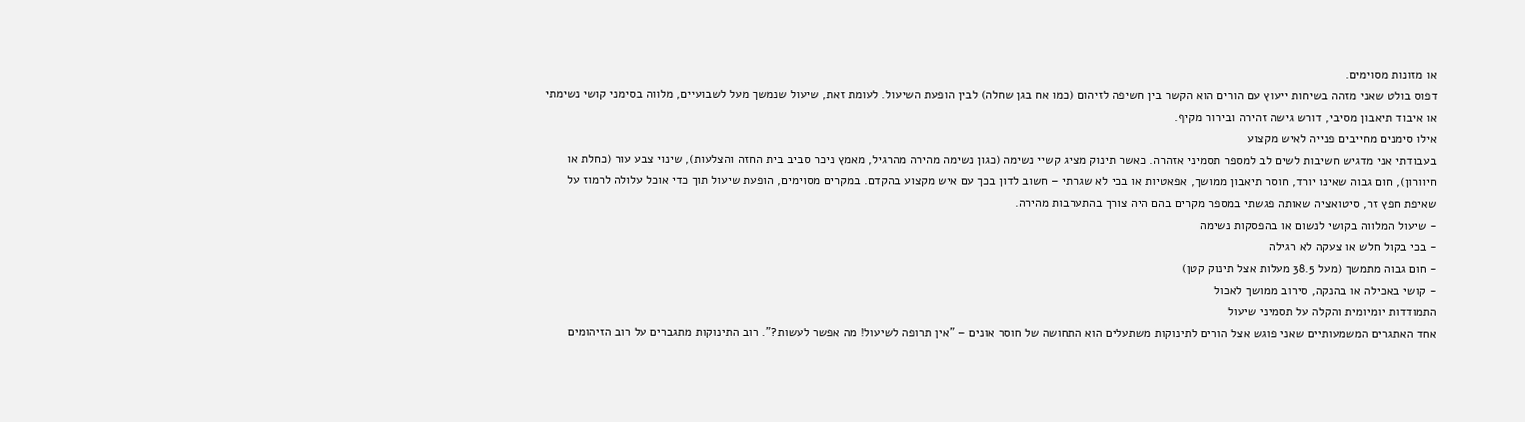או מזונות מסוימים.
דפוס בולט שאני מזהה בשיחות ייעוץ עם הורים הוא הקשר בין חשיפה לזיהום (כמו אח בגן שחלה) לבין הופעת השיעול. לעומת זאת, שיעול שנמשך מעל לשבועיים, מלווה בסימני קושי נשימתי או איבוד תיאבון מסיבי, דורש גישה זהירה ובירור מקיף.
אילו סימנים מחייבים פנייה לאיש מקצוע
בעבודתי אני מדגיש חשיבות לשים לב למספר תסמיני אזהרה. כאשר תינוק מציג קשיי נשימה (כגון נשימה מהירה מהרגיל, מאמץ ניכר סביב בית החזה והצלעות), שינוי צבע עור (כחלת או חיוורון), חום גבוה שאינו יורד, חוסר תיאבון ממושך, אפאטיות או בכי לא שגרתי – חשוב לדון בכך עם איש מקצוע בהקדם. במקרים מסוימים, הופעת שיעול תוך כדי אוכל עלולה לרמוז על שאיפת חפץ זר, סיטואציה שאותה פגשתי במספר מקרים בהם היה צורך בהתערבות מהירה.
- שיעול המלווה בקושי לנשום או בהפסקות נשימה
- בכי בקול חלש או צעקה לא רגילה
- חום גבוה מתמשך (מעל 38.5 מעלות אצל תינוק קטן)
- קושי באכילה או בהנקה, סירוב ממושך לאכול
התמודדות יומיומית והקלה על תסמיני שיעול
אחד האתגרים המשמעותיים שאני פוגש אצל הורים לתינוקות משתעלים הוא התחושה של חוסר אונים – "אין תרופה לשיעול! מה אפשר לעשות?". רוב התינוקות מתגברים על רוב הזיהומים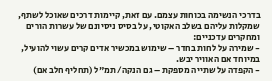בדרכי הנשימה בכוחות עצמם. עם זאת, קיימות דרכים שאוכל לשתף, שמקלות עליהם בשלב האקוטי, על בסיס ניסיונם של עשרות הורים ומחקרים עדכניים:
- שמירה על לחות בחדר – שימוש במכשיר אדים קרים עשוי להועיל, במיוחד אם האוויר יבש.
- הקפדה על שתייה מספקת – גם הנקה/ תמ"ל (תחליף חלב אם)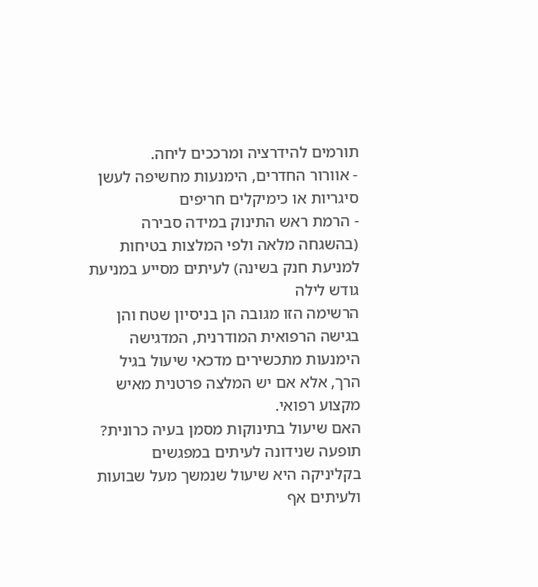תורמים להידרציה ומרככים ליחה.
- אוורור החדרים, הימנעות מחשיפה לעשן סיגריות או כימיקלים חריפים
- הרמת ראש התינוק במידה סבירה (בהשגחה מלאה ולפי המלצות בטיחות למניעת חנק בשינה) לעיתים מסייע במניעת גודש לילה
הרשימה הזו מגובה הן בניסיון שטח והן בגישה הרפואית המודרנית, המדגישה הימנעות מתכשירים מדכאי שיעול בגיל הרך, אלא אם יש המלצה פרטנית מאיש מקצוע רפואי.
האם שיעול בתינוקות מסמן בעיה כרונית?
תופעה שנידונה לעיתים במפגשים בקליניקה היא שיעול שנמשך מעל שבועות ולעיתים אף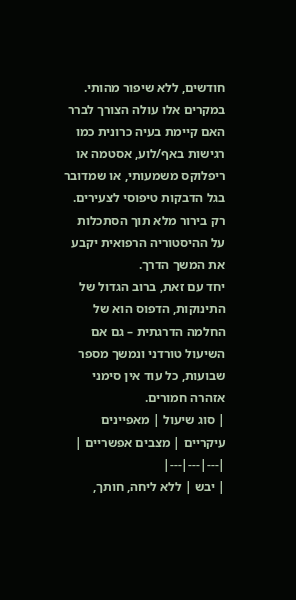חודשים, ללא שיפור מהותי. במקרים אלו עולה הצורך לברר האם קיימת בעיה כרונית כמו רגישות באף/לוע, אסטמה או ריפלוקס משמעותי, או שמדובר בגל הדבקות טיפוסי לצעירים. רק בירור מלא תוך הסתכלות על ההיסטוריה הרפואית יקבע את המשך הדרך.
יחד עם זאת, ברוב הגדול של התינוקות, הדפוס הוא של החלמה הדרגתית – גם אם השיעול טורדני ונמשך מספר שבועות, כל עוד אין סימני אזהרה חמורים.
| סוג שיעול | מאפיינים עיקריים | מצבים אפשריים |
|---|---|---|
| יבש | ללא ליחה, חותך,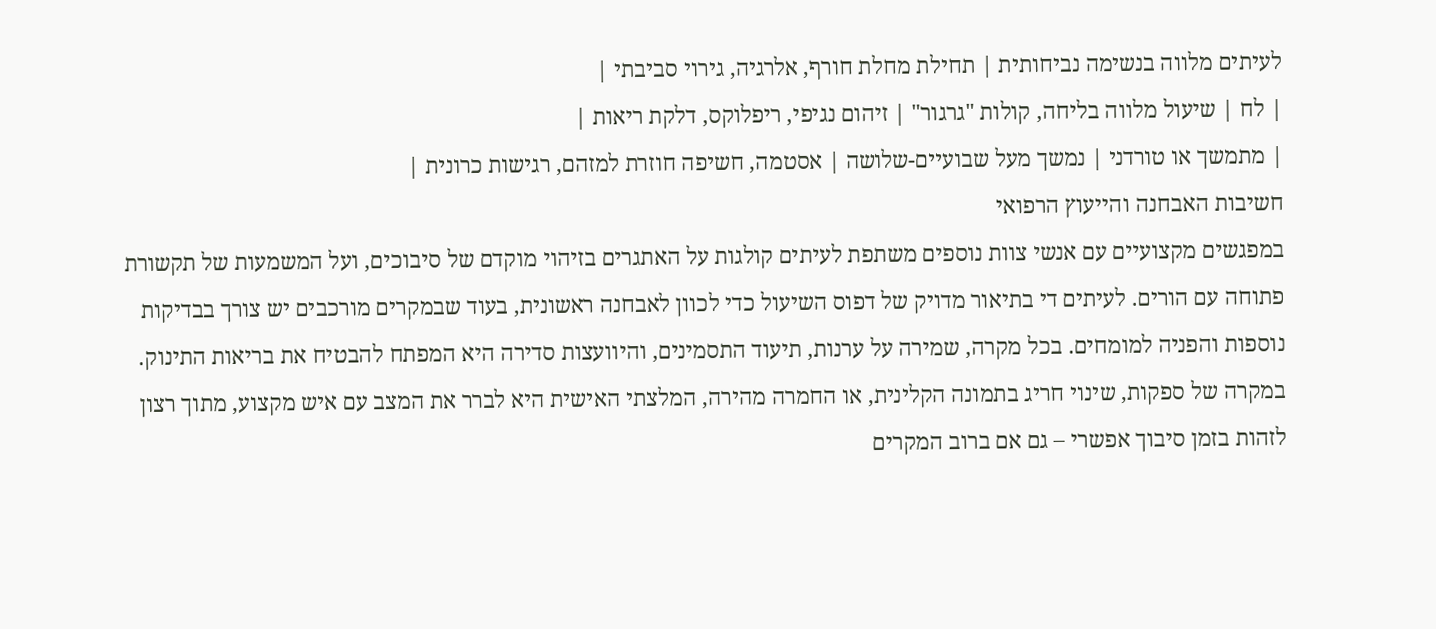לעיתים מלווה בנשימה נביחותית | תחילת מחלת חורף, אלרגיה, גירוי סביבתי |
| לח | שיעול מלווה בליחה, קולות "גרגור" | זיהום נגיפי, ריפלוקס, דלקת ריאות |
| מתמשך או טורדני | נמשך מעל שבועיים-שלושה | אסטמה, חשיפה חוזרת למזהם, רגישות כרונית |
חשיבות האבחנה והייעוץ הרפואי
במפגשים מקצועיים עם אנשי צוות נוספים משתפת לעיתים קולגות על האתגרים בזיהוי מוקדם של סיבוכים, ועל המשמעות של תקשורת פתוחה עם הורים. לעיתים די בתיאור מדויק של דפוס השיעול כדי לכוון לאבחנה ראשונית, בעוד שבמקרים מורכבים יש צורך בבדיקות נוספות והפניה למומחים. בכל מקרה, שמירה על ערנות, תיעוד התסמינים, והיוועצות סדירה היא המפתח להבטיח את בריאות התינוק.
במקרה של ספקות, שינוי חריג בתמונה הקלינית, או החמרה מהירה, המלצתי האישית היא לברר את המצב עם איש מקצוע, מתוך רצון לזהות בזמן סיבוך אפשרי – גם אם ברוב המקרים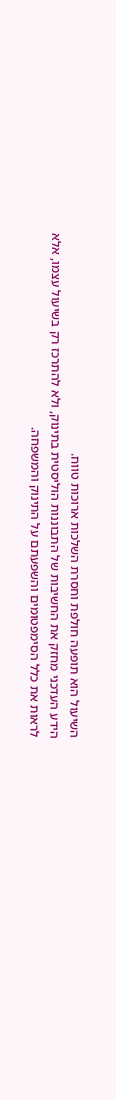השיעול הוא תופעה חולפת וחסרת השלכות ארוכות טווח.
הידע העדכני מחזק את החשיבות של התבוננות הוליסטית בתינוק, ולא להתרכז רק בשיעול עצמו, אלא לראות את כלל הסימפטומים והשפעתם על התינוק והמשפחה.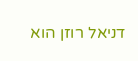דניאל רוזן הוא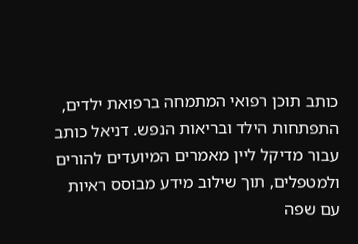כותב תוכן רפואי המתמחה ברפואת ילדים, התפתחות הילד ובריאות הנפש. דניאל כותב עבור מדיקל ליין מאמרים המיועדים להורים ולמטפלים, תוך שילוב מידע מבוסס ראיות עם שפה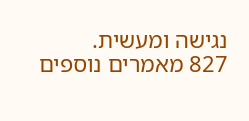נגישה ומעשית.
827 מאמרים נוספים